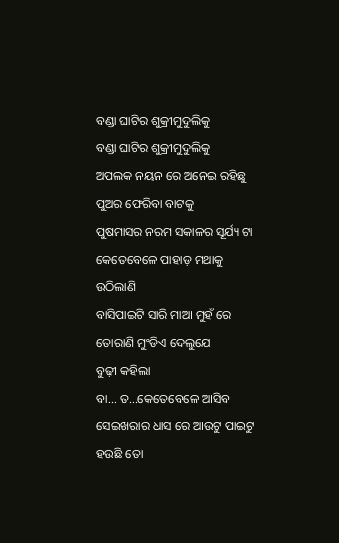ବଣ୍ଡା ଘାଟିର ଶୁକ୍ରୀମୁଦୁଲିକୁ
ବଣ୍ଡା ଘାଟିର ଶୁକ୍ରୀମୁଦୁଲିକୁ
ଅପଲକ ନୟନ ରେ ଅନେଇ ରହିଛୁ ପୁଅର ଫେରିବା ବାଟକୁ
ପୁଷମାସର ନରମ ସକାଳର ସୂର୍ଯ୍ୟ ଟା କେତେବେଳେ ପାହାଡ଼ ମଥାକୁ ଉଠିଲାଣି
ବାସିପାଇଟି ସାରି ମାଆ ମୁହଁ ରେ ତୋରାଣି ମୁଂଡିଏ ଦେଲୁଯେ
ବୁଢ଼ୀ କହିଲା
ବା... ତ...କେତେବେଳେ ଆସିବ
ସେଇଖରାର ଧାସ ରେ ଆଉଟୁ ପାଇଟୁ ହଉଛି ତୋ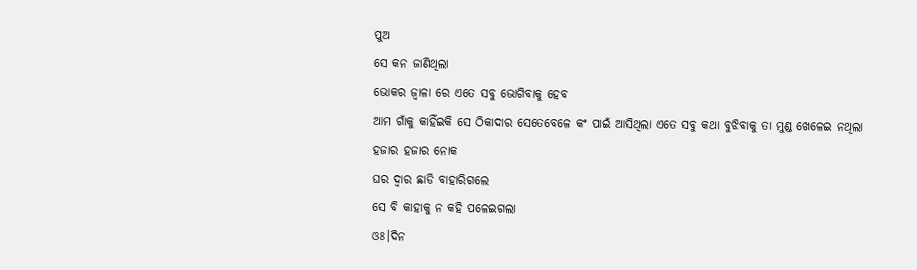ପୁଅ
ସେ କନ ଜାଣିଥିଲା
ଭୋକର ଜ୍ୱାଳା ରେ ଏତେ ସବୁ ଭୋଗିବାକୁ ହେବ
ଆମ ଗାଁକୁ କାହିଁଇକି ସେ ଠିକାଦାର ସେତେବେଳେ କଂ ପାଇଁ ଆସିଥିଲା ଏତେ ସବୁ କଥା ବୁଝିବାକୁ ତା ମୁଣ୍ଡ ଖେଳେଇ ନଥିଲା
ହଜାର ହଜାର ନୋକ
ଘର ଦ୍ୱାର ଛାଡି ବାହାରିଗଲେ
ସେ ବି କାହାକୁ ନ କହି ପଳେଇଗଲା
ଓଃ।ଦିନ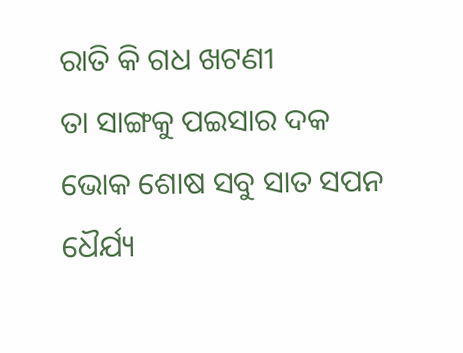ରାତି କି ଗଧ ଖଟଣୀ
ତା ସାଙ୍ଗକୁ ପଇସାର ଦକ
ଭୋକ ଶୋଷ ସବୁ ସାତ ସପନ
ଧୈର୍ଯ୍ୟ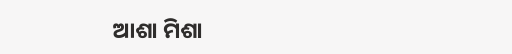ଆଶା ମିଶା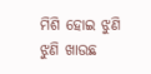ମିଶି ହୋଇ ଝୁଣି ଝୁଣି ଖାଉଛ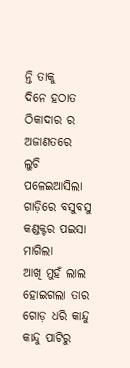ନ୍ତି ତାକୁ
ଦିନେ ହଠାତ ଠିକାଦାର ର ଅଜାଣତରେ
ଲୁଚି ପଳେଇଆସିଲା
ଗାଡ଼ିରେ ବସୁବସୁ କଣ୍ଡକ୍ଟର ପଇସା ମାଗିଲା
ଆଖି ମୁହଁ ଲାଲ ହୋଇଗଲା ତାର
ଗୋଡ଼ ଧରି କାନ୍ଦୁ କାନ୍ଦୁ ପାଟିରୁ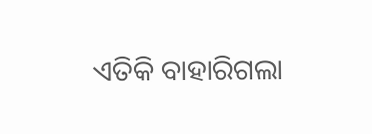ଏତିକି ବାହାରିଗଲା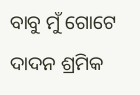ବାବୁ ମୁଁ ଗୋଟେ ଦାଦନ ଶ୍ରମିକ